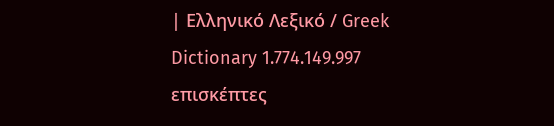| Ελληνικό Λεξικό / Greek Dictionary 1.774.149.997 επισκέπτες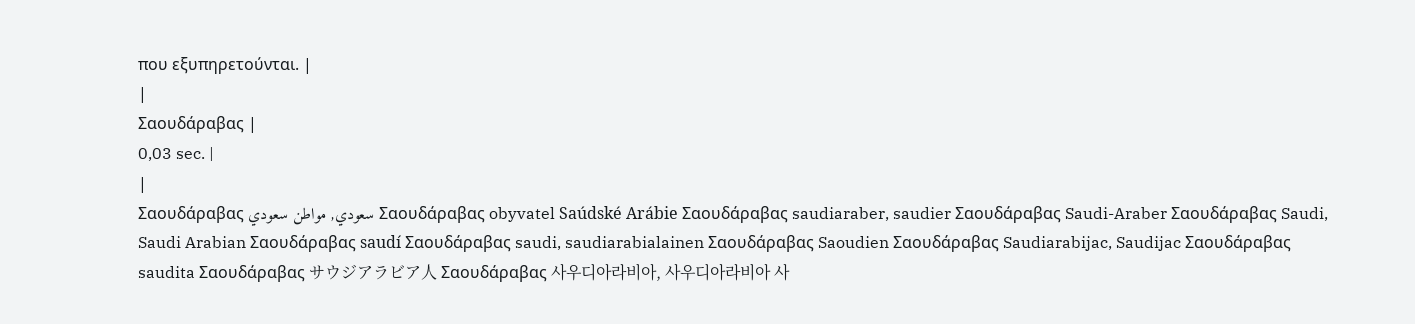που εξυπηρετούνται. |
|
Σαουδάραβας |
0,03 sec. |
|
Σαουδάραβας سعودي, مواطن سعودي Σαουδάραβας obyvatel Saúdské Arábie Σαουδάραβας saudiaraber, saudier Σαουδάραβας Saudi-Araber Σαουδάραβας Saudi, Saudi Arabian Σαουδάραβας saudí Σαουδάραβας saudi, saudiarabialainen Σαουδάραβας Saoudien Σαουδάραβας Saudiarabijac, Saudijac Σαουδάραβας saudita Σαουδάραβας サウジアラビア人 Σαουδάραβας 사우디아라비아, 사우디아라비아 사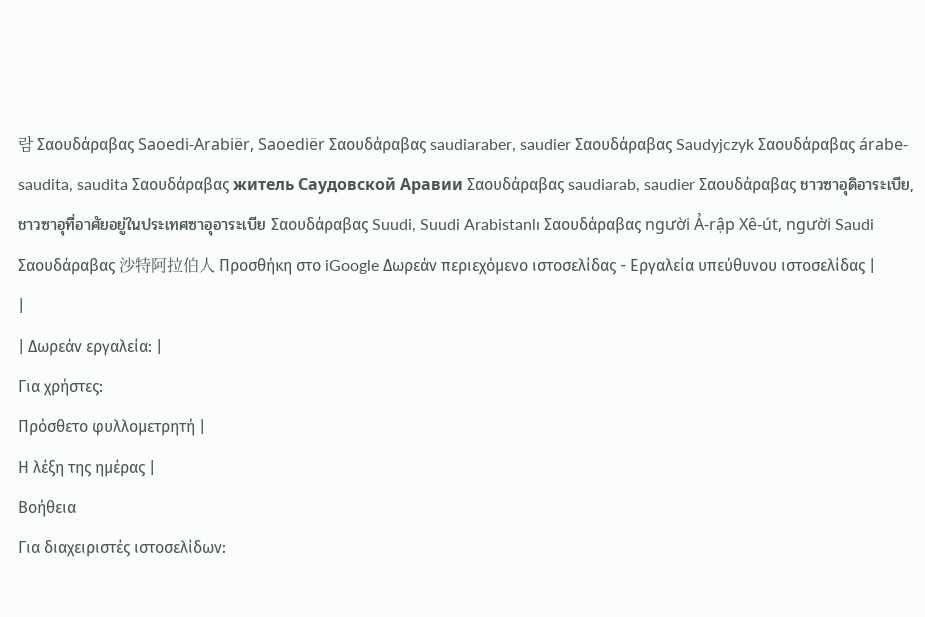람 Σαουδάραβας Saoedi-Arabiër, Saoediër Σαουδάραβας saudiaraber, saudier Σαουδάραβας Saudyjczyk Σαουδάραβας árabe-saudita, saudita Σαουδάραβας житель Саудовской Аравии Σαουδάραβας saudiarab, saudier Σαουδάραβας ชาวซาอุดิอาระเบีย, ชาวซาอุที่อาศัยอยู่ในประเทศซาอุอาระเบีย Σαουδάραβας Suudi, Suudi Arabistanlı Σαουδάραβας người Ả-rập Xê-út, người Saudi Σαουδάραβας 沙特阿拉伯人 Προσθήκη στο iGoogle Δωρεάν περιεχόμενο ιστοσελίδας - Εργαλεία υπεύθυνου ιστοσελίδας |
|
| Δωρεάν εργαλεία: |
Για χρήστες:
Πρόσθετο φυλλομετρητή |
Η λέξη της ημέρας |
Βοήθεια
Για διαχειριστές ιστοσελίδων: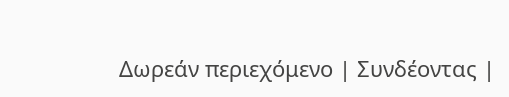Δωρεάν περιεχόμενο | Συνδέοντας |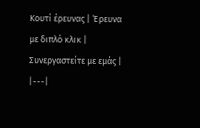Κουτί έρευνας | Έρευνα με διπλό κλικ | Συνεργαστείτε με εμάς |
|---|